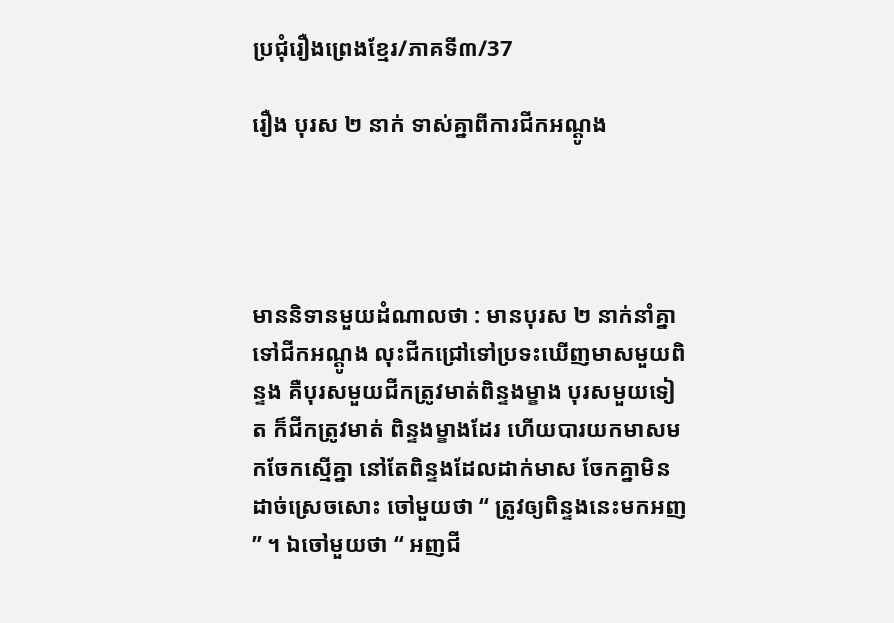ប្រជុំរឿងព្រេងខ្មែរ/ភាគទី៣/37

រឿង បុរស ២ នាក់ ទាស់គ្នាពីការជីកអណ្ដូង




មាននិទានមួយដំណាលថា : មានបុរស ២ នាក់នាំគ្នាទៅជីកអណ្ដូង លុះជីកជ្រៅទៅប្រទះឃើញមាសមួយពិន្ទង គឺបុរសមួយជីកត្រូវមាត់ពិន្ទងម្ខាង បុរសមួយទៀត ក៏ជីកត្រូវមាត់ ពិន្ទងម្ខាងដែរ ហើយបារយកមាសមកចែកស្មើគ្នា នៅតែពិន្ទងដែលដាក់មាស ចែកគ្នាមិនដាច់ស្រេចសោះ ចៅមួយថា “ ត្រូវឲ្យពិន្ទងនេះមកអញ ” ។ ឯចៅមួយថា “ អញជី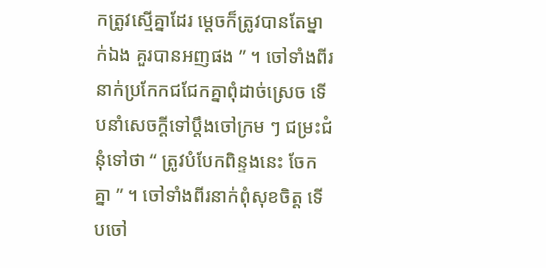កត្រូវស្មើគ្នាដែរ ម្ដេចក៏ត្រូវបានតែម្នាក់ឯង គួរបានអញផង ” ។ ចៅទាំងពីរនាក់ប្រកែកជជែកគ្នាពុំដាច់ស្រេច ទើបនាំសេចក្ដីទៅប្ដឹងចៅក្រម ៗ ជម្រះជំនុំទៅថា “ ត្រូវបំបែកពិន្ទងនេះ ចែកគ្នា ” ។ ចៅទាំងពីរនាក់ពុំសុខចិត្ត ទើបចៅ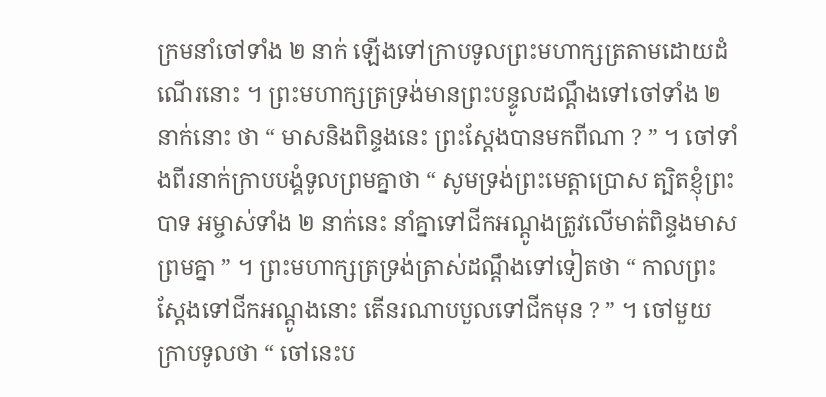ក្រមនាំចៅទាំង ២ នាក់ ឡើងទៅក្រាបទូលព្រះមហាក្សត្រតាមដោយដំណើរនោះ ។ ព្រះមហាក្សត្រទ្រង់មានព្រះបន្ទូលដណ្ដឹងទៅចៅទាំង ២ នាក់នោះ ថា “ មាសនិងពិន្ទងនេះ ព្រះស្ដែងបានមកពីណា ? ” ។ ចៅទាំងពីរនាក់ក្រាបបង្គំទូលព្រមគ្នាថា “ សូមទ្រង់ព្រះមេត្តាប្រោស ត្បិតខ្ញុំព្រះបាទ អម្ចាស់ទាំង ២ នាក់នេះ នាំគ្នាទៅជីកអណ្ដូងត្រូវលើមាត់ពិន្ទងមាសព្រមគ្នា ” ។ ព្រះមហាក្សត្រទ្រង់ត្រាស់ដណ្ដឹងទៅទៀតថា “ កាលព្រះស្ដែងទៅជីកអណ្ដូងនោះ តើនរណាបបួលទៅជីកមុន ? ” ។ ចៅមួយក្រាបទូលថា “ ចៅនេះប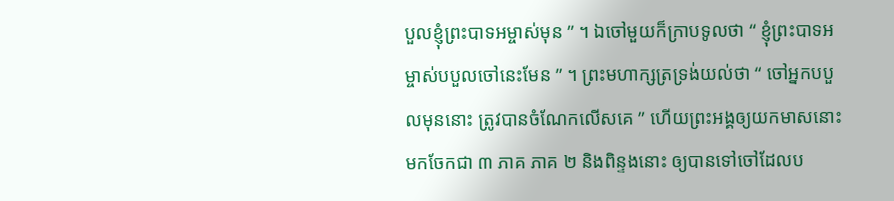បួលខ្ញុំព្រះបាទអម្ចាស់មុន ” ។ ឯចៅមួយក៏ក្រាបទូលថា “ ខ្ញុំព្រះបាទអម្ចាស់បបួលចៅនេះមែន ” ។ ព្រះមហាក្សត្រទ្រង់យល់ថា “ ចៅអ្នកបបួលមុននោះ ត្រូវបានចំណែកលើសគេ ” ហើយព្រះអង្គឲ្យយកមាសនោះមកចែកជា ៣ ភាគ ភាគ ២ និងពិន្ទងនោះ ឲ្យបានទៅចៅដែលប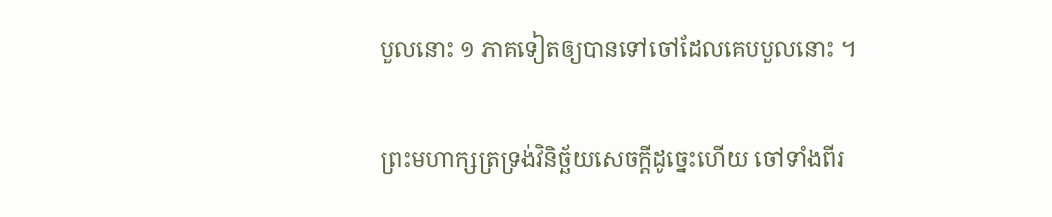បួលនោះ ១ ភាគទៀតឲ្យបានទៅចៅដែលគេបបួលនោះ ។

ព្រះមហាក្សត្រទ្រង់វិនិច្ឆ័យសេចក្ដីដូច្នេះហើយ ចៅទាំងពីរ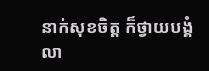នាក់សុខចិត្ត ក៏ថ្វាយបង្គំលា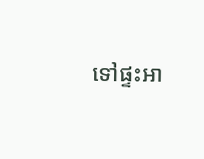ទៅផ្ទះអា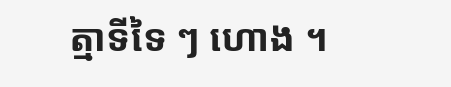ត្មាទីទៃ ៗ ហោង ។